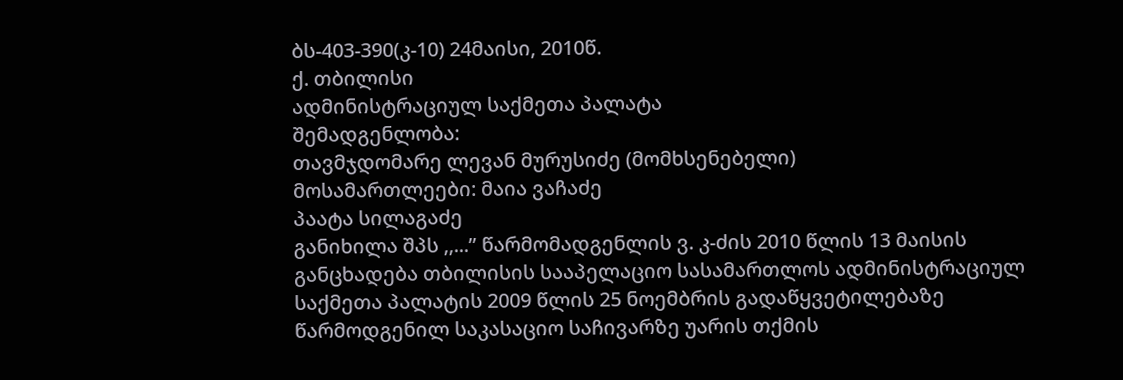ბს-403-390(კ-10) 24მაისი, 2010წ.
ქ. თბილისი
ადმინისტრაციულ საქმეთა პალატა
შემადგენლობა:
თავმჯდომარე ლევან მურუსიძე (მომხსენებელი)
მოსამართლეები: მაია ვაჩაძე
პაატა სილაგაძე
განიხილა შპს ,,...” წარმომადგენლის ვ. კ-ძის 2010 წლის 13 მაისის განცხადება თბილისის სააპელაციო სასამართლოს ადმინისტრაციულ საქმეთა პალატის 2009 წლის 25 ნოემბრის გადაწყვეტილებაზე წარმოდგენილ საკასაციო საჩივარზე უარის თქმის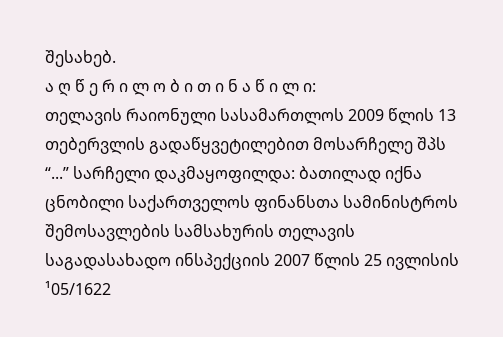შესახებ.
ა ღ წ ე რ ი ლ ო ბ ი თ ი ნ ა წ ი ლ ი:
თელავის რაიონული სასამართლოს 2009 წლის 13 თებერვლის გადაწყვეტილებით მოსარჩელე შპს “...” სარჩელი დაკმაყოფილდა: ბათილად იქნა ცნობილი საქართველოს ფინანსთა სამინისტროს შემოსავლების სამსახურის თელავის საგადასახადო ინსპექციის 2007 წლის 25 ივლისის ¹05/1622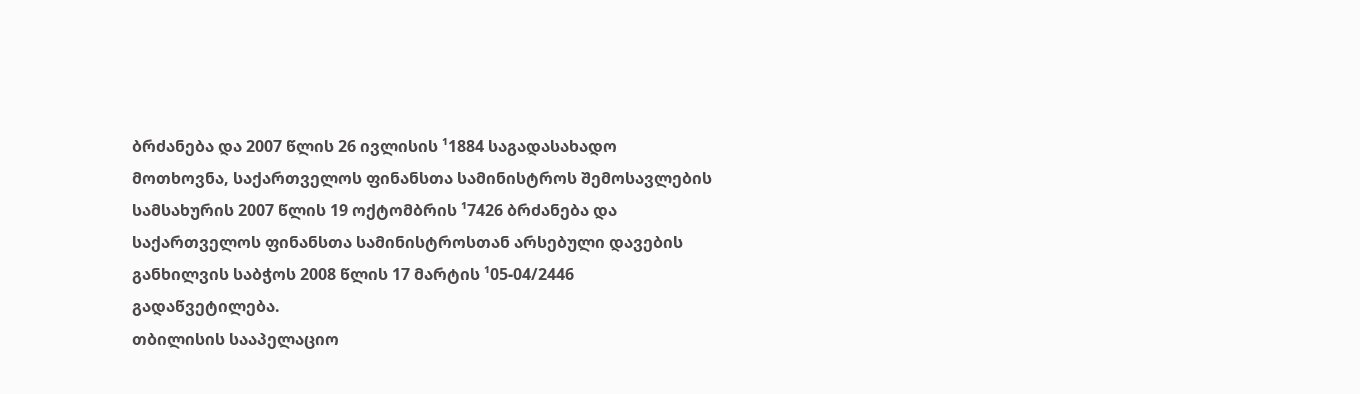ბრძანება და 2007 წლის 26 ივლისის ¹1884 საგადასახადო მოთხოვნა, საქართველოს ფინანსთა სამინისტროს შემოსავლების სამსახურის 2007 წლის 19 ოქტომბრის ¹7426 ბრძანება და საქართველოს ფინანსთა სამინისტროსთან არსებული დავების განხილვის საბჭოს 2008 წლის 17 მარტის ¹05-04/2446 გადაწვეტილება.
თბილისის სააპელაციო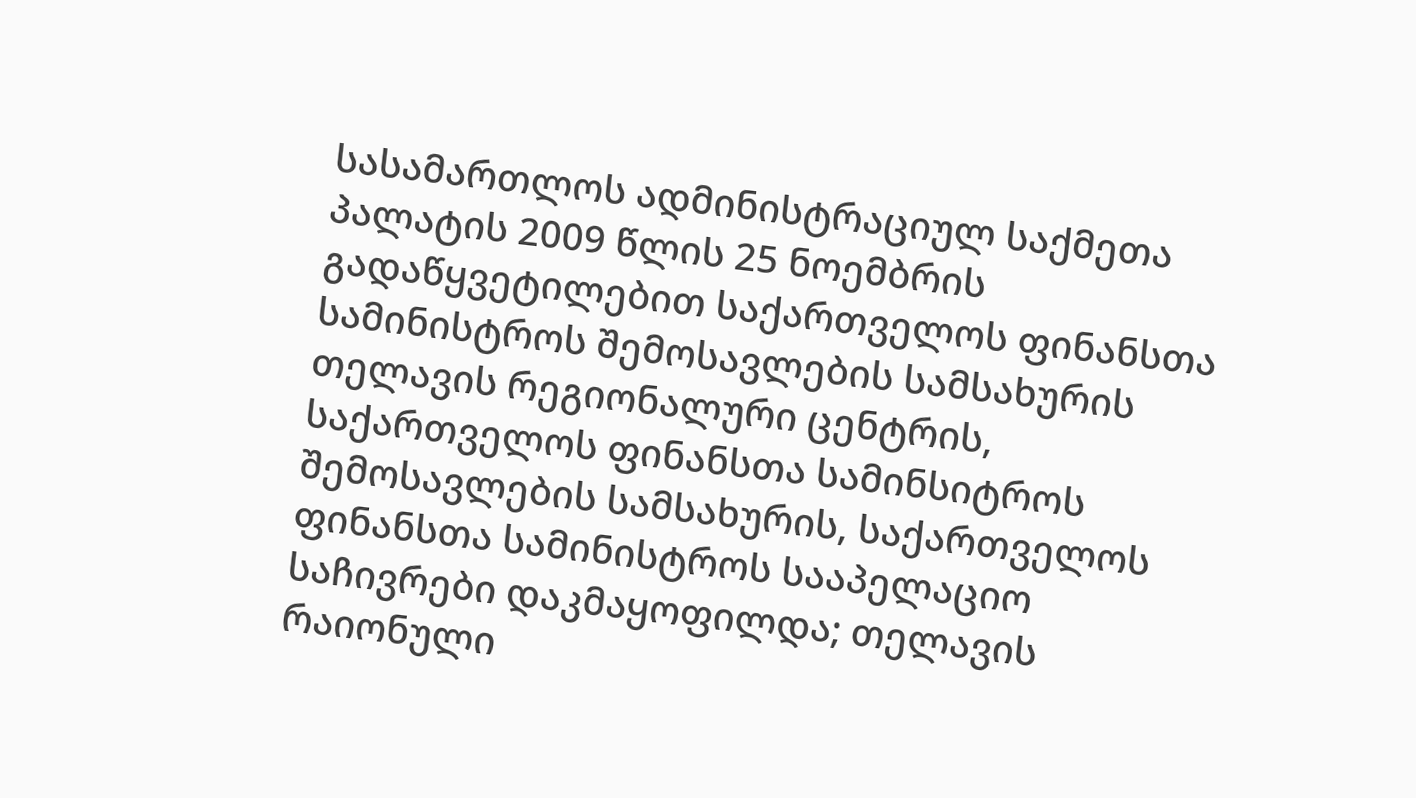სასამართლოს ადმინისტრაციულ საქმეთა პალატის 2009 წლის 25 ნოემბრის გადაწყვეტილებით საქართველოს ფინანსთა სამინისტროს შემოსავლების სამსახურის თელავის რეგიონალური ცენტრის, საქართველოს ფინანსთა სამინსიტროს შემოსავლების სამსახურის, საქართველოს ფინანსთა სამინისტროს სააპელაციო საჩივრები დაკმაყოფილდა; თელავის რაიონული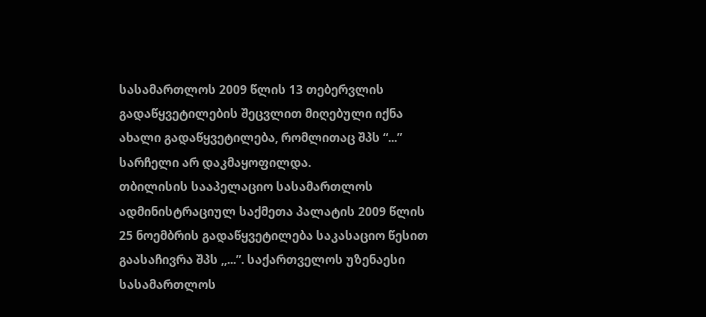სასამართლოს 2009 წლის 13 თებერვლის გადაწყვეტილების შეცვლით მიღებული იქნა ახალი გადაწყვეტილება, რომლითაც შპს “...” სარჩელი არ დაკმაყოფილდა.
თბილისის სააპელაციო სასამართლოს ადმინისტრაციულ საქმეთა პალატის 2009 წლის 25 ნოემბრის გადაწყვეტილება საკასაციო წესით გაასაჩივრა შპს ,,...”. საქართველოს უზენაესი სასამართლოს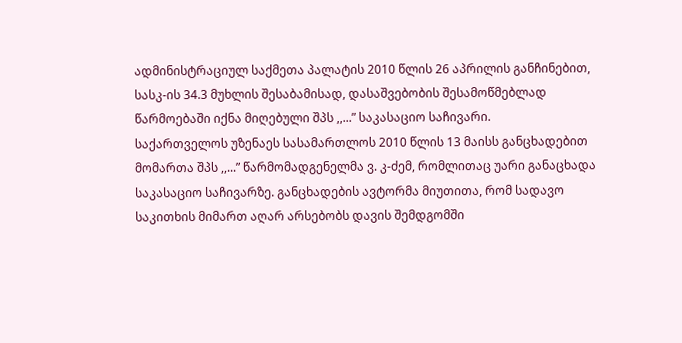ადმინისტრაციულ საქმეთა პალატის 2010 წლის 26 აპრილის განჩინებით, სასკ-ის 34.3 მუხლის შესაბამისად, დასაშვებობის შესამოწმებლად წარმოებაში იქნა მიღებული შპს ,,...” საკასაციო საჩივარი.
საქართველოს უზენაეს სასამართლოს 2010 წლის 13 მაისს განცხადებით მომართა შპს ,,...” წარმომადგენელმა ვ. კ-ძემ, რომლითაც უარი განაცხადა საკასაციო საჩივარზე. განცხადების ავტორმა მიუთითა, რომ სადავო საკითხის მიმართ აღარ არსებობს დავის შემდგომში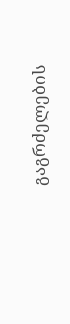გაგრძელების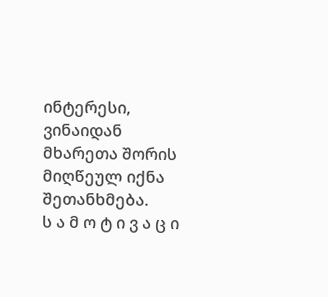ინტერესი, ვინაიდან მხარეთა შორის მიღწეულ იქნა შეთანხმება.
ს ა მ ო ტ ი ვ ა ც ი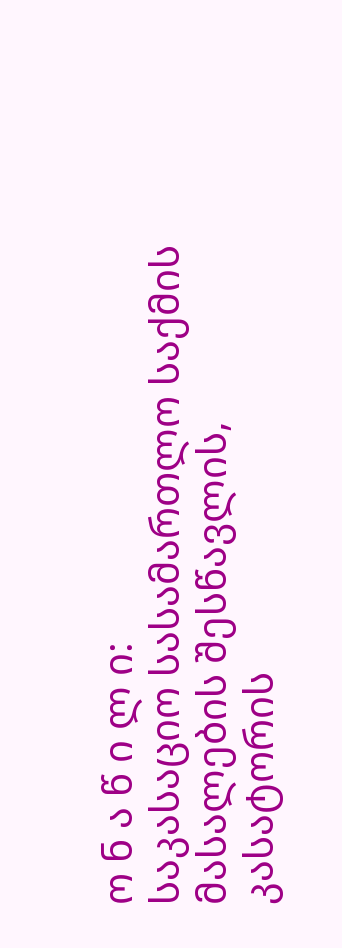ო ნ ა წ ი ლ ი:
საკასაციო სასამართლო საქმის მასალების შესწავლის, კასატორის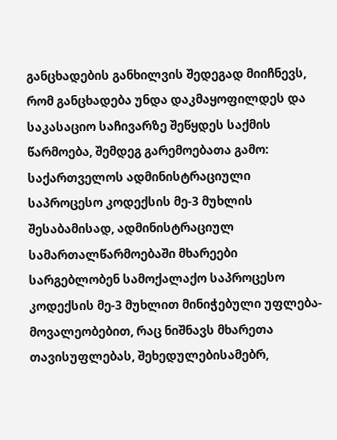განცხადების განხილვის შედეგად მიიჩნევს, რომ განცხადება უნდა დაკმაყოფილდეს და საკასაციო საჩივარზე შეწყდეს საქმის წარმოება, შემდეგ გარემოებათა გამო:
საქართველოს ადმინისტრაციული საპროცესო კოდექსის მე-3 მუხლის შესაბამისად, ადმინისტრაციულ სამართალწარმოებაში მხარეები სარგებლობენ სამოქალაქო საპროცესო კოდექსის მე-3 მუხლით მინიჭებული უფლება-მოვალეობებით, რაც ნიშნავს მხარეთა თავისუფლებას, შეხედულებისამებრ,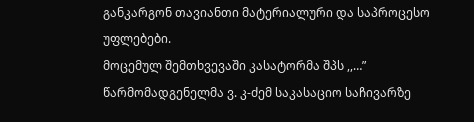განკარგონ თავიანთი მატერიალური და საპროცესო უფლებები.
მოცემულ შემთხვევაში კასატორმა შპს ,,…” წარმომადგენელმა ვ. კ-ძემ საკასაციო საჩივარზე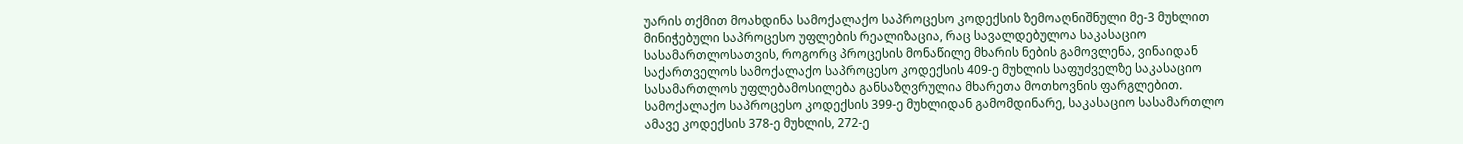უარის თქმით მოახდინა სამოქალაქო საპროცესო კოდექსის ზემოაღნიშნული მე-3 მუხლით მინიჭებული საპროცესო უფლების რეალიზაცია, რაც სავალდებულოა საკასაციო სასამართლოსათვის, როგორც პროცესის მონაწილე მხარის ნების გამოვლენა, ვინაიდან საქართველოს სამოქალაქო საპროცესო კოდექსის 409-ე მუხლის საფუძველზე საკასაციო სასამართლოს უფლებამოსილება განსაზღვრულია მხარეთა მოთხოვნის ფარგლებით.
სამოქალაქო საპროცესო კოდექსის 399-ე მუხლიდან გამომდინარე, საკასაციო სასამართლო ამავე კოდექსის 378-ე მუხლის, 272-ე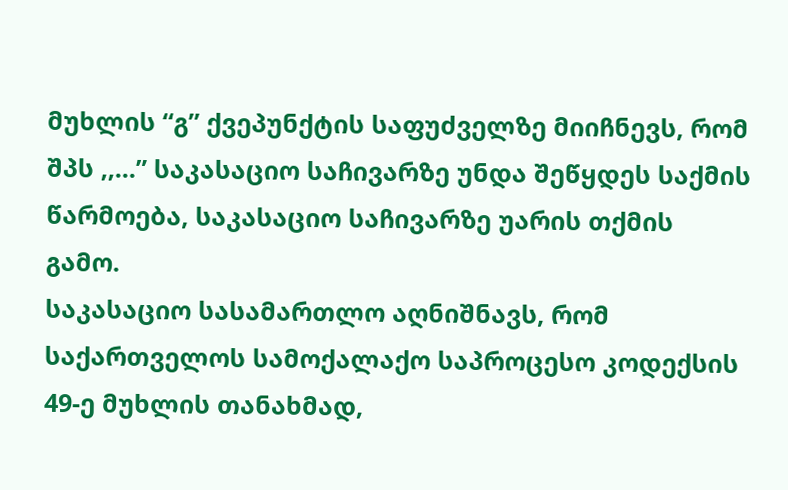მუხლის “გ” ქვეპუნქტის საფუძველზე მიიჩნევს, რომ შპს ,,...” საკასაციო საჩივარზე უნდა შეწყდეს საქმის წარმოება, საკასაციო საჩივარზე უარის თქმის გამო.
საკასაციო სასამართლო აღნიშნავს, რომ საქართველოს სამოქალაქო საპროცესო კოდექსის 49-ე მუხლის თანახმად,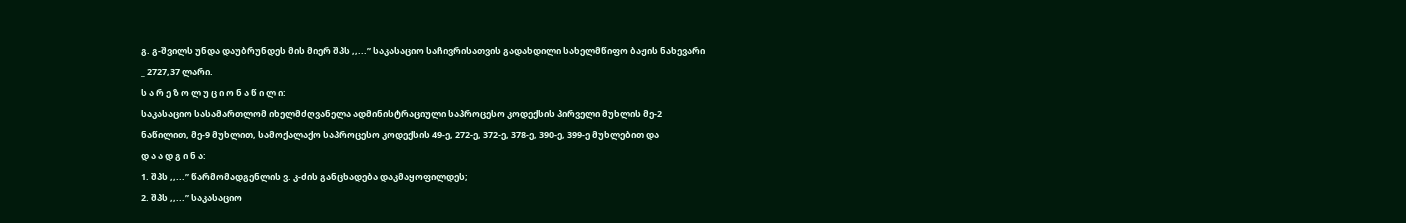გ. გ-შვილს უნდა დაუბრუნდეს მის მიერ შპს ,,...” საკასაციო საჩივრისათვის გადახდილი სახელმწიფო ბაჟის ნახევარი _ 2727,37 ლარი.
ს ა რ ე ზ ო ლ უ ც ი ო ნ ა წ ი ლ ი:
საკასაციო სასამართლომ იხელმძღვანელა ადმინისტრაციული საპროცესო კოდექსის პირველი მუხლის მე-2 ნაწილით, მე-9 მუხლით, სამოქალაქო საპროცესო კოდექსის 49-ე, 272-ე, 372-ე, 378-ე, 390-ე, 399-ე მუხლებით და
დ ა ა დ გ ი ნ ა:
1. შპს ,,...” წარმომადგენლის ვ. კ-ძის განცხადება დაკმაყოფილდეს;
2. შპს ,,...” საკასაციო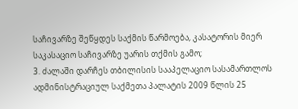საჩივარზე შეწყდეს საქმის წარმოება, კასატორის მიერ საკასაციო საჩივარზე უარის თქმის გამო;
3. ძალაში დარჩეს თბილისის სააპელაციო სასამართლოს ადმინისტრაციულ საქმეთა პალატის 2009 წლის 25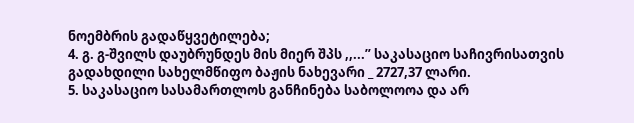ნოემბრის გადაწყვეტილება;
4. გ. გ-შვილს დაუბრუნდეს მის მიერ შპს ,,...” საკასაციო საჩივრისათვის გადახდილი სახელმწიფო ბაჟის ნახევარი _ 2727,37 ლარი.
5. საკასაციო სასამართლოს განჩინება საბოლოოა და არ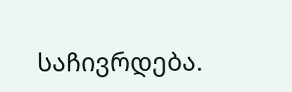საჩივრდება.